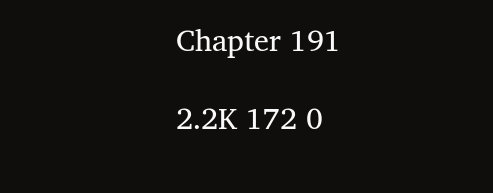Chapter 191

2.2K 172 0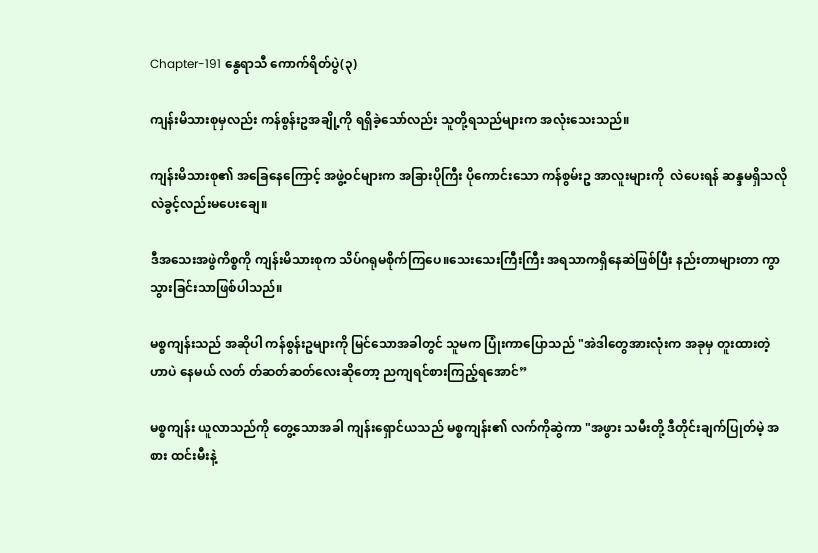Chapter-191 နွေရာသီ ကောက်ရိတ်ပွဲ(၃)

ကျန်းမိသားစုမှလည်း ကန်စွန်းဥအချို့ကို ရရှိခဲ့သော်လည်း သူတို့ရသည်များက အလုံးသေးသည်။

ကျန်းမိသားစု၏ အခြေနေကြောင့် အဖွဲ့ဝင်များက အခြားပိုကြီး ပိုကောင်းသော ကန်စွမ်းဥ အာလူးများကို  လဲပေးရန် ဆန္ဒမရှိသလို လဲခွင့်လည်းမပေးချေ။

ဒီအသေးအဖွဲကိစ္စကို ကျန်းမိသားစုက သိပ်ဂရုမစိုက်ကြပေ။သေးသေးကြီးကြီး အရသာကရှိနေဆဲဖြစ်ပြီး နည်းတာများတာ ကွာသွားခြင်းသာဖြစ်ပါသည်။

မစ္စကျန်းသည် အဆိုပါ ကန်စွန်းဥများကို မြင်သောအခါတွင် သူမက ပြုံးကာပြောသည် "အဲဒါတွေအားလုံးက အခုမှ တူးထားတဲ့ဟာ‌ပဲ နေမယ် လတ် တ်ဆတ်ဆတ်လေးဆိုတော့ ညကျရင်စားကြည့်ရအောင်”

မစ္စကျန်း ယူလာသည်ကို တွေ့သောအခါ ကျန်းရှောင်ယသည် မစ္စကျန်း၏ လက်ကိုဆွဲကာ "အဖွား သမီးတို့ ဒီတိုင်းချက်ပြုတ်မဲ့ အစား ထင်းမီးနဲ့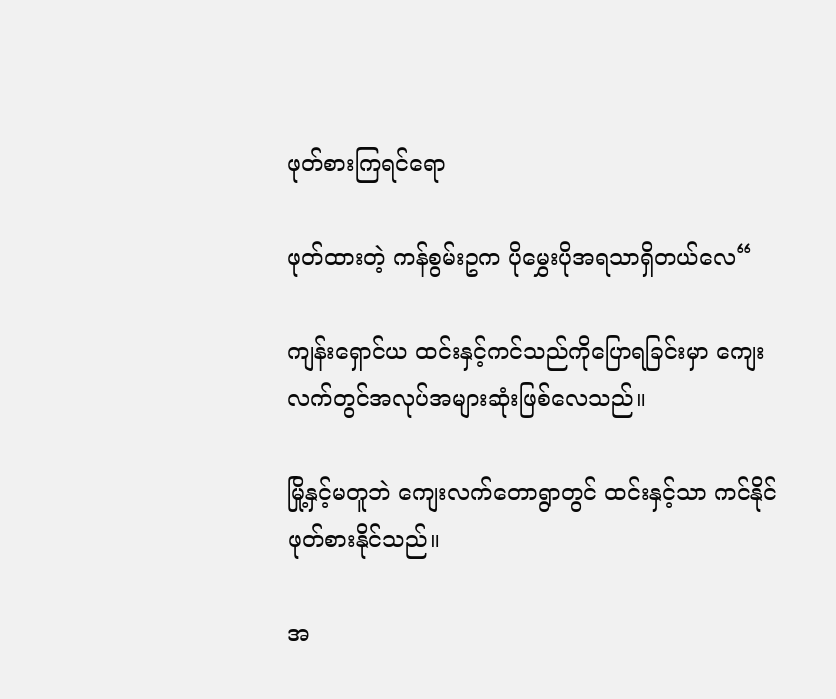ဖုတ်စားကြရင်ရော

ဖုတ်ထားတဲ့ ကန်စွမ်းဥက ပိုမွှေးပိုအရသာရှိတယ်လေ“

ကျန်းရှောင်ယ ထင်းနှင့်ကင်သည်ကိုပြောရခြင်းမှာ ကျေးလက်တွင်အလုပ်အများဆုံးဖြစ်လေသည်။

မြို့နှင့်မတူဘဲ ကျေးလက်တောရွာတွင် ထင်းနှင့်သာ ကင်နိုင် ဖုတ်စားနိုင်သည်။

အ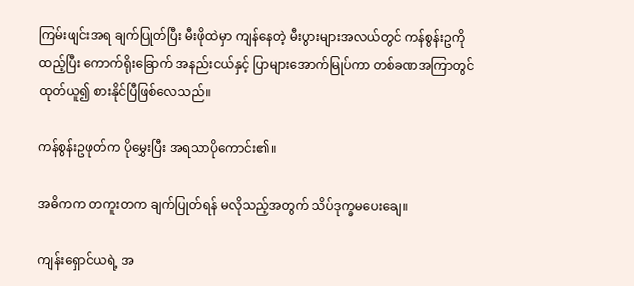ကြမ်းဖျင်းအရ ချက်ပြုတ်ပြီး မီးဖိုထဲမှာ ကျန်နေတဲ့ မီးပွားများအလယ်တွင် ကန်စွန်းဥကို ထည့်ပြီး ကောက်ရိုးခြောက် အနည်းငယ်နှင့် ပြာများအောက်မြုပ်ကာ တစ်ခဏအကြာတွင် ထုတ်ယူ၍ စားနိုင်ပြီဖြစ်လေသည်။

ကန်စွန်းဥဖုတ်က ပိုမွှေးပြီး အရသာပိုကောင်း၏။

အဓိကက တကူးတက ချက်ပြုတ်ရန် မလိုသည့်အတွက် သိပ်ဒုက္ခမပေးချေ။

ကျန်းရှောင်ယရဲ့ အ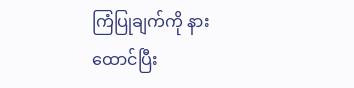ကြံပြုချက်ကို နားထောင်ပြီး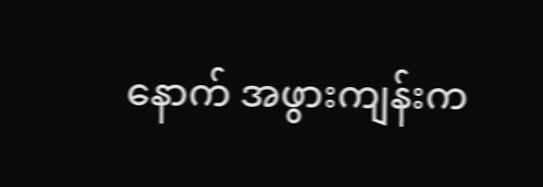နောက် အဖွားကျန်းက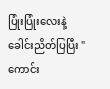ပြုံးပြုံးလေးနဲ့ ခေါင်းညိတ်ပြပြီး "ကောင်း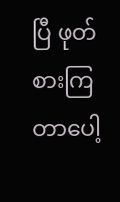ပြီ ဖုတ်စားကြတာပေါ့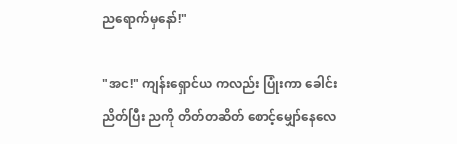ညရောက်မှနော်!"

"အင!" ကျန်းရှောင်ယ ကလည်း ပြုံးကာ ခေါင်းညိတ်ပြီး ညကို တိတ်တဆိတ် စောင့်မျှော်နေလေ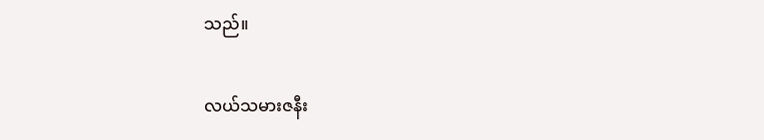သည်။

လယ်သမားဇနီး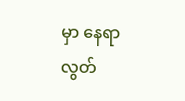မှာ နေရာလွတ်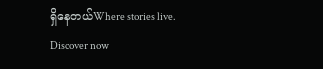ရှိနေတယ်Where stories live. Discover now